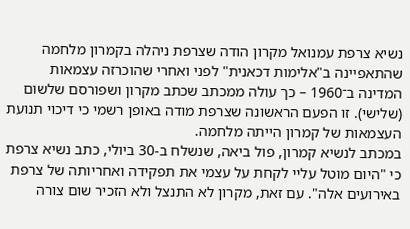נשיא צרפת עמנואל מקרון הודה שצרפת ניהלה בקמרון מלחמה שהתאפיינה ב"אלימות דכאנית" לפני ואחרי שהוכרזה עצמאות המדינה ב־1960 – כך עולה ממכתב שכתב מקרון ושפורסם שלשום (שלישי). זו הפעם הראשונה שצרפת מודה באופן רשמי כי דיכוי תנועת העצמאות של קמרון הייתה מלחמה.
במכתב לנשיא קמרון, פול ביאה, שנשלח ב-30 ביולי, כתב נשיא צרפת כי "היום מוטל עליי לקחת על עצמי את תפקידה ואחריותה של צרפת באירועים אלה". עם זאת, מקרון לא התנצל ולא הזכיר שום צורה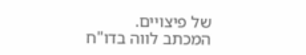של פיצויים.
המכתב לווה בדו"ח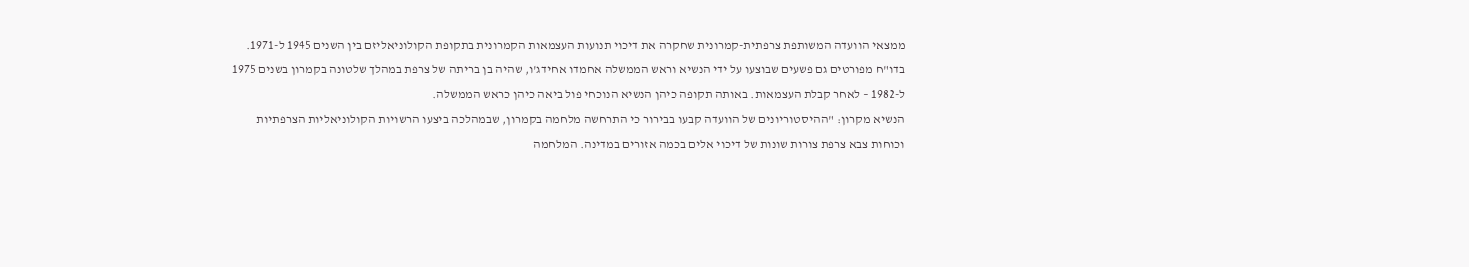ממצאי הוועדה המשותפת צרפתית-קמרונית שחקרה את דיכוי תנועות העצמאות הקמרונית בתקופת הקולוניאליזם בין השנים 1945 ל-1971.
בדו"ח מפורטים גם פשעים שבוצעו על ידי הנשיא וראש הממשלה אחמדו אחידג'ו, שהיה בן בריתה של צרפת במהלך שלטונה בקמרון בשנים 1975 ל-1982 – לאחר קבלת העצמאות. באותה תקופה כיהן הנשיא הנוכחי פול ביאה כיהן כראש הממשלה.
הנשיא מקרון: "ההיסטוריונים של הוועדה קבעו בבירור כי התרחשה מלחמה בקמרון, שבמהלכה ביצעו הרשויות הקולוניאליות הצרפתיות וכוחות צבא צרפת צורות שונות של דיכוי אלים בכמה אזורים במדינה. המלחמה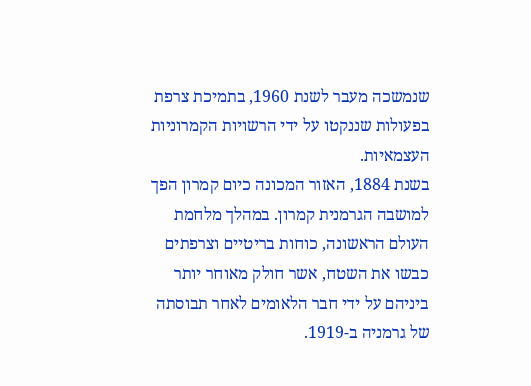שנמשכה מעבר לשנת 1960, בתמיכת צרפת בפעולות שננקטו על ידי הרשויות הקמרוניות העצמאיות.
בשנת 1884, האזור המכונה כיום קמרון הפך למושבה הגרמנית קמרון. במהלך מלחמת העולם הראשונה, כוחות בריטיים וצרפתים כבשו את השטח, אשר חולק מאוחר יותר ביניהם על ידי חבר הלאומים לאחר תבוסתה של גרמניה ב-1919.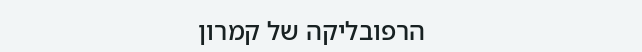הרפובליקה של קמרון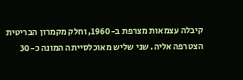קיבלה עצמאות מצרפת ב-1960, וחלק מקמרון הבריטית הצטרפה אליה. שני שליש מאוכלסייתה המונה כ-30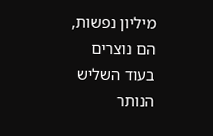מיליון נפשות, הם נוצרים בעוד השליש הנותר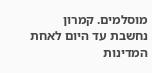מוסלמים. קמרון נחשבת עד היום לאחת המדינות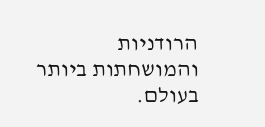הרודניות והמושחתות ביותר בעולם.